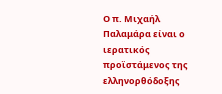Ο π. Μιχαήλ Παλαμάρα είναι ο ιερατικός προϊστάμενος της ελληνορθόδοξης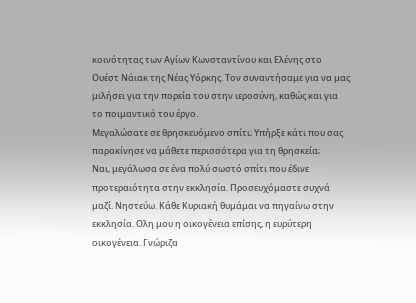κοινότητας των Αγίων Κωνσταντίνου και Ελένης στο Ουέστ Νάιακ της Νέας Υόρκης. Τον συναντήσαμε για να μας μιλήσει για την πορεία του στην ιεροσύνη, καθώς και για το ποιμαντικό του έργο.
Μεγαλώσατε σε θρησκευόμενο σπίτι; Υπήρξε κάτι που σας παρακίνησε να μάθετε περισσότερα για τη θρησκεία;
Ναι, μεγάλωσα σε ένα πολύ σωστό σπίτι που έδινε προτεραιότητα στην εκκλησία. Προσευχόμαστε συχνά μαζί. Νηστεύω. Κάθε Κυριακή θυμάμαι να πηγαίνω στην εκκλησία. Ολη μου η οικογένεια επίσης, η ευρύτερη οικογένεια. Γνώριζα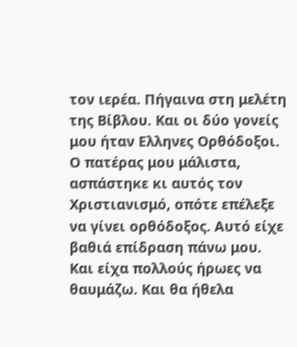τον ιερέα. Πήγαινα στη μελέτη της Βίβλου. Και οι δύο γονείς μου ήταν Ελληνες Ορθόδοξοι. Ο πατέρας μου μάλιστα, ασπάστηκε κι αυτός τον Χριστιανισμό, οπότε επέλεξε να γίνει ορθόδοξος. Αυτό είχε βαθιά επίδραση πάνω μου. Και είχα πολλούς ήρωες να θαυμάζω. Και θα ήθελα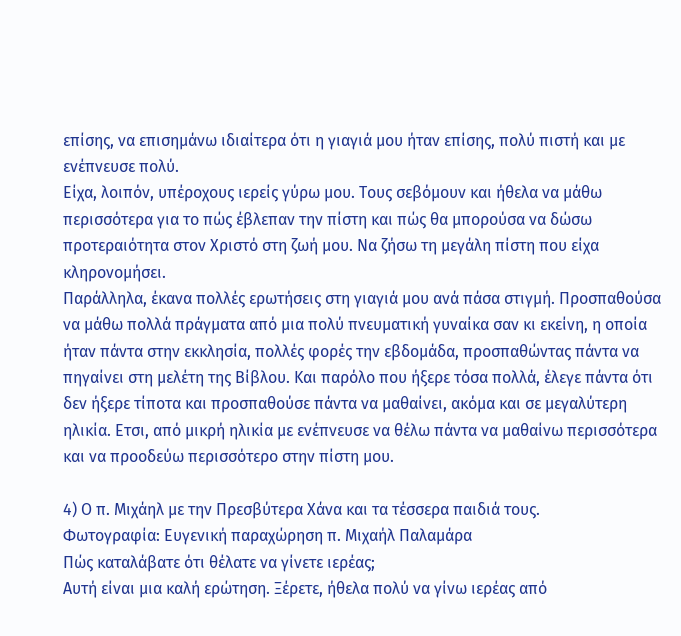επίσης, να επισημάνω ιδιαίτερα ότι η γιαγιά μου ήταν επίσης, πολύ πιστή και με ενέπνευσε πολύ.
Είχα, λοιπόν, υπέροχους ιερείς γύρω μου. Τους σεβόμουν και ήθελα να μάθω περισσότερα για το πώς έβλεπαν την πίστη και πώς θα μπορούσα να δώσω προτεραιότητα στον Χριστό στη ζωή μου. Να ζήσω τη μεγάλη πίστη που είχα κληρονομήσει.
Παράλληλα, έκανα πολλές ερωτήσεις στη γιαγιά μου ανά πάσα στιγμή. Προσπαθούσα να μάθω πολλά πράγματα από μια πολύ πνευματική γυναίκα σαν κι εκείνη, η οποία ήταν πάντα στην εκκλησία, πολλές φορές την εβδομάδα, προσπαθώντας πάντα να πηγαίνει στη μελέτη της Βίβλου. Και παρόλο που ήξερε τόσα πολλά, έλεγε πάντα ότι δεν ήξερε τίποτα και προσπαθούσε πάντα να μαθαίνει, ακόμα και σε μεγαλύτερη ηλικία. Ετσι, από μικρή ηλικία με ενέπνευσε να θέλω πάντα να μαθαίνω περισσότερα και να προοδεύω περισσότερο στην πίστη μου.

4) Ο π. Μιχάηλ με την Πρεσβύτερα Χάνα και τα τέσσερα παιδιά τους.
Φωτογραφία: Ευγενική παραχώρηση π. Μιχαήλ Παλαμάρα
Πώς καταλάβατε ότι θέλατε να γίνετε ιερέας;
Αυτή είναι μια καλή ερώτηση. Ξέρετε, ήθελα πολύ να γίνω ιερέας από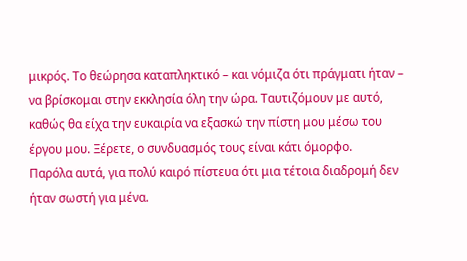μικρός. Το θεώρησα καταπληκτικό – και νόμιζα ότι πράγματι ήταν – να βρίσκομαι στην εκκλησία όλη την ώρα. Ταυτιζόμουν με αυτό, καθώς θα είχα την ευκαιρία να εξασκώ την πίστη μου μέσω του έργου μου. Ξέρετε, ο συνδυασμός τους είναι κάτι όμορφο.
Παρόλα αυτά, για πολύ καιρό πίστευα ότι μια τέτοια διαδρομή δεν ήταν σωστή για μένα.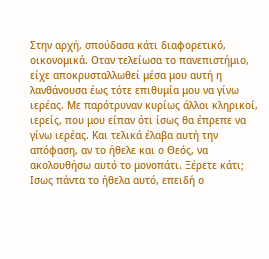Στην αρχή, σπούδασα κάτι διαφορετικό, οικονομικά. Οταν τελείωσα το πανεπιστήμιο, είχε αποκρυσταλλωθεί μέσα μου αυτή η λανθάνουσα έως τότε επιθυμία μου να γίνω ιερέας. Με παρότρυναν κυρίως άλλοι κληρικοί, ιερείς, που μου είπαν ότι ίσως θα έπρεπε να γίνω ιερέας. Και τελικά έλαβα αυτή την απόφαση, αν το ήθελε και ο Θεός, να ακολουθήσω αυτό το μονοπάτι. Ξέρετε κάτι; Ισως πάντα το ήθελα αυτό, επειδή ο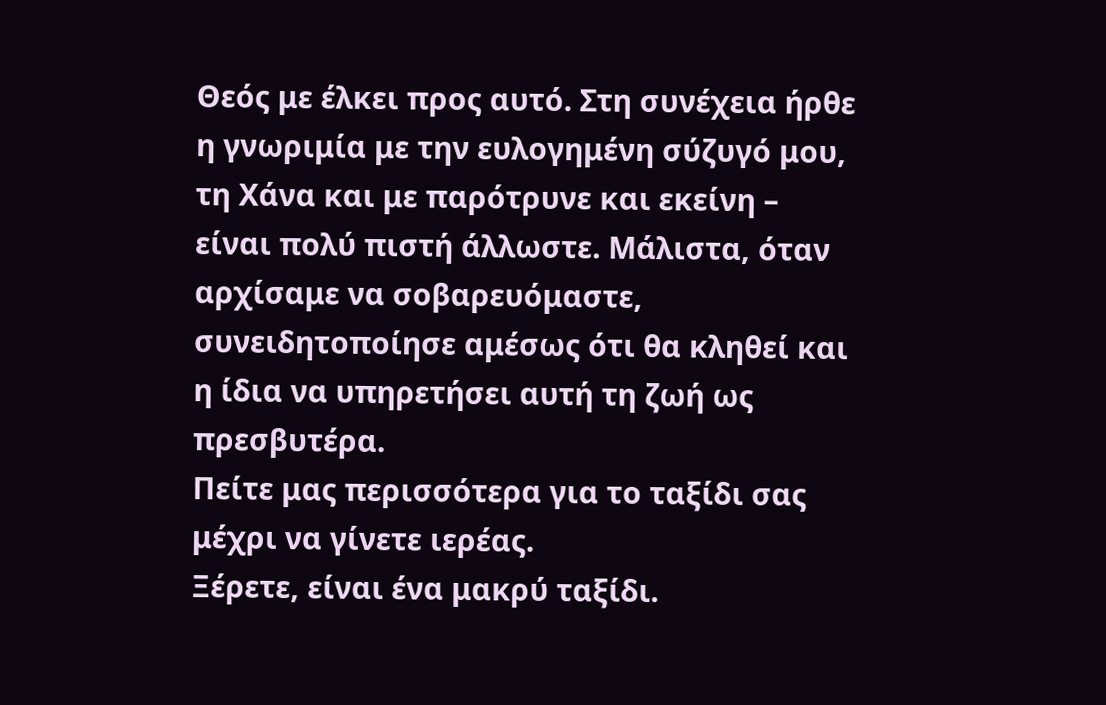Θεός με έλκει προς αυτό. Στη συνέχεια ήρθε η γνωριμία με την ευλογημένη σύζυγό μου, τη Χάνα και με παρότρυνε και εκείνη – είναι πολύ πιστή άλλωστε. Μάλιστα, όταν αρχίσαμε να σοβαρευόμαστε, συνειδητοποίησε αμέσως ότι θα κληθεί και η ίδια να υπηρετήσει αυτή τη ζωή ως πρεσβυτέρα.
Πείτε μας περισσότερα για το ταξίδι σας μέχρι να γίνετε ιερέας.
Ξέρετε, είναι ένα μακρύ ταξίδι.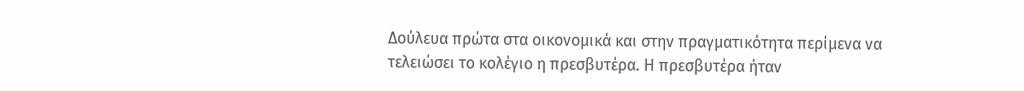Δούλευα πρώτα στα οικονομικά και στην πραγματικότητα περίμενα να τελειώσει το κολέγιο η πρεσβυτέρα. Η πρεσβυτέρα ήταν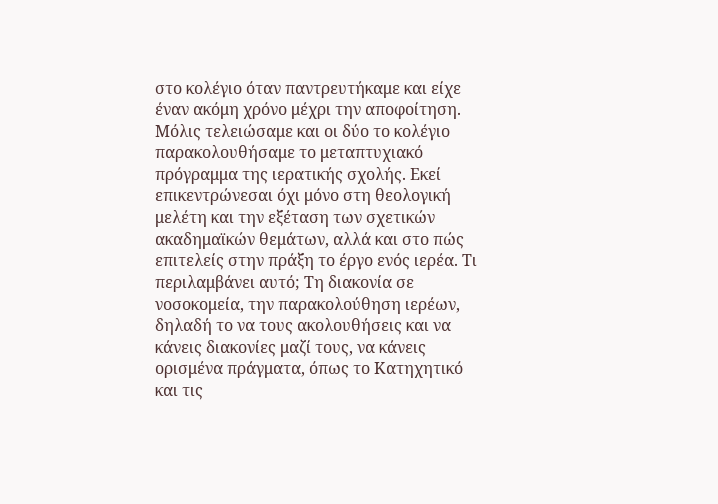στο κολέγιο όταν παντρευτήκαμε και είχε έναν ακόμη χρόνο μέχρι την αποφοίτηση. Μόλις τελειώσαμε και οι δύο το κολέγιο παρακολουθήσαμε το μεταπτυχιακό πρόγραμμα της ιερατικής σχολής. Εκεί επικεντρώνεσαι όχι μόνο στη θεολογική μελέτη και την εξέταση των σχετικών ακαδημαϊκών θεμάτων, αλλά και στο πώς επιτελείς στην πράξη το έργο ενός ιερέα. Τι περιλαμβάνει αυτό; Τη διακονία σε νοσοκομεία, την παρακολούθηση ιερέων, δηλαδή το να τους ακολουθήσεις και να κάνεις διακονίες μαζί τους, να κάνεις ορισμένα πράγματα, όπως το Κατηχητικό και τις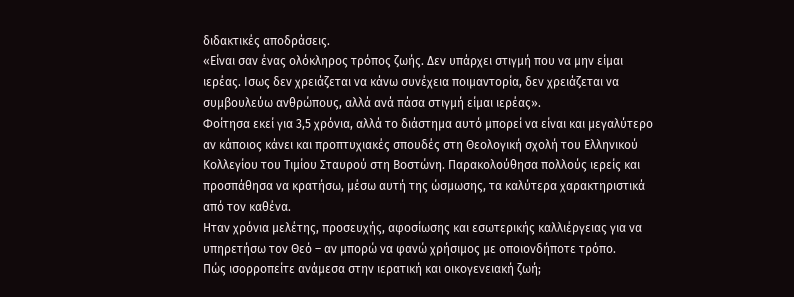διδακτικές αποδράσεις.
«Είναι σαν ένας ολόκληρος τρόπος ζωής. Δεν υπάρχει στιγμή που να μην είμαι ιερέας. Ισως δεν χρειάζεται να κάνω συνέχεια ποιμαντορία, δεν χρειάζεται να συμβουλεύω ανθρώπους, αλλά ανά πάσα στιγμή είμαι ιερέας».
Φοίτησα εκεί για 3,5 χρόνια, αλλά το διάστημα αυτό μπορεί να είναι και μεγαλύτερο αν κάποιος κάνει και προπτυχιακές σπουδές στη Θεολογική σχολή του Ελληνικού Κολλεγίου του Τιμίου Σταυρού στη Βοστώνη. Παρακολούθησα πολλούς ιερείς και προσπάθησα να κρατήσω, μέσω αυτή της ώσμωσης, τα καλύτερα χαρακτηριστικά από τον καθένα.
Ηταν χρόνια μελέτης, προσευχής, αφοσίωσης και εσωτερικής καλλιέργειας για να υπηρετήσω τον Θεό – αν μπορώ να φανώ χρήσιμος με οποιονδήποτε τρόπο.
Πώς ισορροπείτε ανάμεσα στην ιερατική και οικογενειακή ζωή;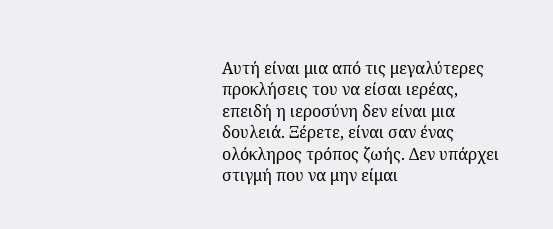Αυτή είναι μια από τις μεγαλύτερες προκλήσεις του να είσαι ιερέας, επειδή η ιεροσύνη δεν είναι μια δουλειά. Ξέρετε, είναι σαν ένας ολόκληρος τρόπος ζωής. Δεν υπάρχει στιγμή που να μην είμαι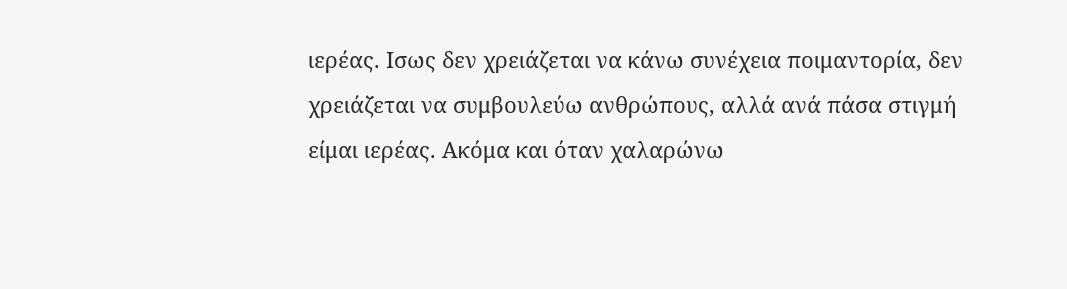ιερέας. Ισως δεν χρειάζεται να κάνω συνέχεια ποιμαντορία, δεν χρειάζεται να συμβουλεύω ανθρώπους, αλλά ανά πάσα στιγμή είμαι ιερέας. Ακόμα και όταν χαλαρώνω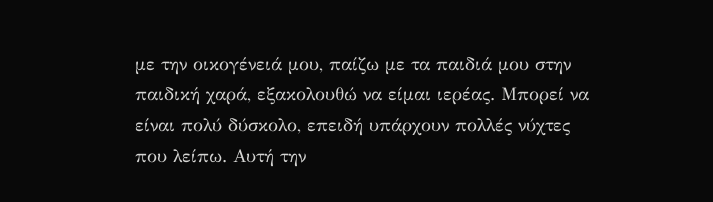με την οικογένειά μου, παίζω με τα παιδιά μου στην παιδική χαρά, εξακολουθώ να είμαι ιερέας. Μπορεί να είναι πολύ δύσκολο, επειδή υπάρχουν πολλές νύχτες που λείπω. Αυτή την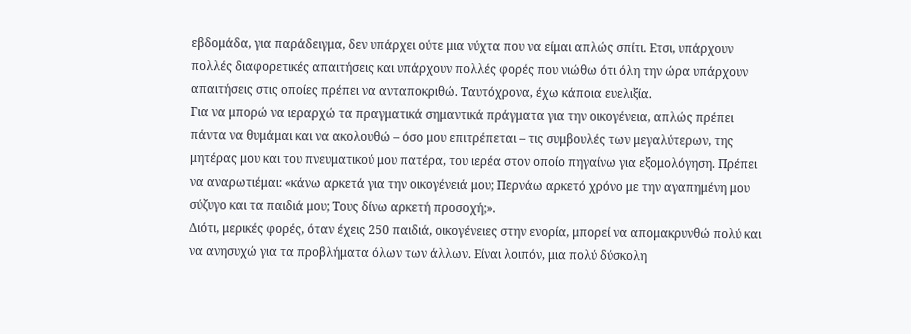εβδομάδα, για παράδειγμα, δεν υπάρχει ούτε μια νύχτα που να είμαι απλώς σπίτι. Ετσι, υπάρχουν πολλές διαφορετικές απαιτήσεις και υπάρχουν πολλές φορές που νιώθω ότι όλη την ώρα υπάρχουν απαιτήσεις στις οποίες πρέπει να ανταποκριθώ. Ταυτόχρονα, έχω κάποια ευελιξία.
Για να μπορώ να ιεραρχώ τα πραγματικά σημαντικά πράγματα για την οικογένεια, απλώς πρέπει πάντα να θυμάμαι και να ακολουθώ – όσο μου επιτρέπεται – τις συμβουλές των μεγαλύτερων, της μητέρας μου και του πνευματικού μου πατέρα, του ιερέα στον οποίο πηγαίνω για εξομολόγηση. Πρέπει να αναρωτιέμαι: «κάνω αρκετά για την οικογένειά μου; Περνάω αρκετό χρόνο με την αγαπημένη μου σύζυγο και τα παιδιά μου; Τους δίνω αρκετή προσοχή;».
Διότι, μερικές φορές, όταν έχεις 250 παιδιά, οικογένειες στην ενορία, μπορεί να απομακρυνθώ πολύ και να ανησυχώ για τα προβλήματα όλων των άλλων. Είναι λοιπόν, μια πολύ δύσκολη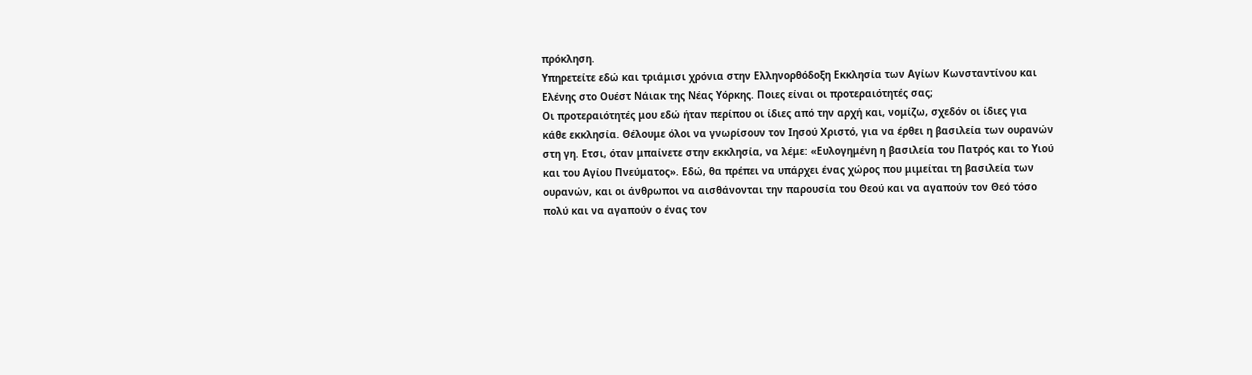πρόκληση.
Υπηρετείτε εδώ και τριάμισι χρόνια στην Ελληνορθόδοξη Εκκλησία των Αγίων Κωνσταντίνου και Ελένης στο Ουέστ Νάιακ της Νέας Υόρκης. Ποιες είναι οι προτεραιότητές σας;
Οι προτεραιότητές μου εδώ ήταν περίπου οι ίδιες από την αρχή και, νομίζω, σχεδόν οι ίδιες για κάθε εκκλησία. Θέλουμε όλοι να γνωρίσουν τον Ιησού Χριστό, για να έρθει η βασιλεία των ουρανών στη γη. Ετσι, όταν μπαίνετε στην εκκλησία, να λέμε: «Ευλογημένη η βασιλεία του Πατρός και το Υιού και του Αγίου Πνεύματος». Εδώ, θα πρέπει να υπάρχει ένας χώρος που μιμείται τη βασιλεία των ουρανών, και οι άνθρωποι να αισθάνονται την παρουσία του Θεού και να αγαπούν τον Θεό τόσο πολύ και να αγαπούν ο ένας τον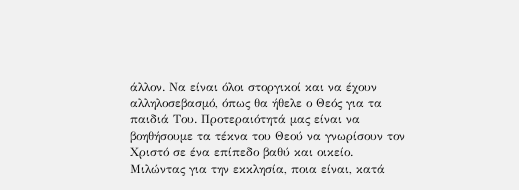άλλον. Να είναι όλοι στοργικοί και να έχουν αλληλοσεβασμό, όπως θα ήθελε ο Θεός για τα παιδιά Του. Προτεραιότητά μας είναι να βοηθήσουμε τα τέκνα του Θεού να γνωρίσουν τον Χριστό σε ένα επίπεδο βαθύ και οικείο.
Μιλώντας για την εκκλησία, ποια είναι, κατά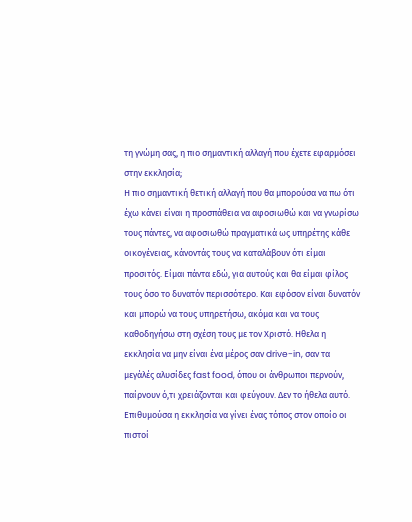τη γνώμη σας, η πιο σημαντική αλλαγή που έχετε εφαρμόσει στην εκκλησία;
Η πιο σημαντική θετική αλλαγή που θα μπορούσα να πω ότι έχω κάνει είναι η προσπάθεια να αφοσιωθώ και να γνωρίσω τους πάντες, να αφοσιωθώ πραγματικά ως υπηρέτης κάθε οικογένειας, κάνοντάς τους να καταλάβουν ότι είμαι προσιτός. Είμαι πάντα εδώ, για αυτούς και θα είμαι φίλος τους όσο το δυνατόν περισσότερο. Και εφόσον είναι δυνατόν και μπορώ να τους υπηρετήσω, ακόμα και να τους καθοδηγήσω στη σχέση τους με τον Χριστό. Ηθελα η εκκλησία να μην είναι ένα μέρος σαν drive-in, σαν τα μεγάλές αλυσίδες fast food, όπου οι άνθρωποι περνούν, παίρνουν ό,τι χρειάζονται και φεύγουν. Δεν το ήθελα αυτό. Επιθυμούσα η εκκλησία να γίνει ένας τόπος στον οποίο οι πιστοί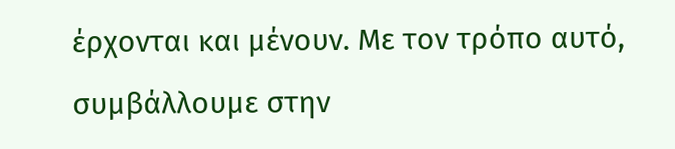έρχονται και μένουν. Με τον τρόπο αυτό, συμβάλλουμε στην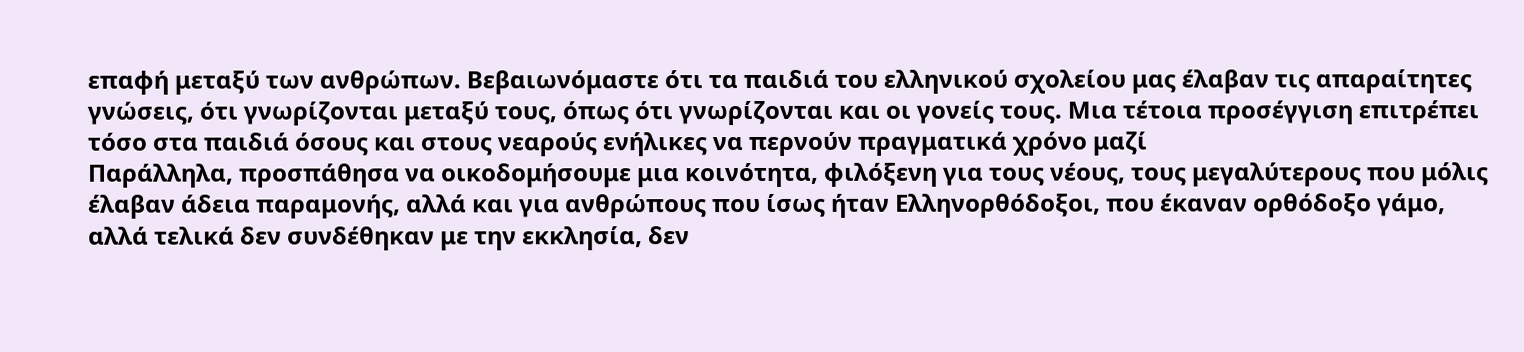επαφή μεταξύ των ανθρώπων. Βεβαιωνόμαστε ότι τα παιδιά του ελληνικού σχολείου μας έλαβαν τις απαραίτητες γνώσεις, ότι γνωρίζονται μεταξύ τους, όπως ότι γνωρίζονται και οι γονείς τους. Μια τέτοια προσέγγιση επιτρέπει τόσο στα παιδιά όσους και στους νεαρούς ενήλικες να περνούν πραγματικά χρόνο μαζί
Παράλληλα, προσπάθησα να οικοδομήσουμε μια κοινότητα, φιλόξενη για τους νέους, τους μεγαλύτερους που μόλις έλαβαν άδεια παραμονής, αλλά και για ανθρώπους που ίσως ήταν Ελληνορθόδοξοι, που έκαναν ορθόδοξο γάμο, αλλά τελικά δεν συνδέθηκαν με την εκκλησία, δεν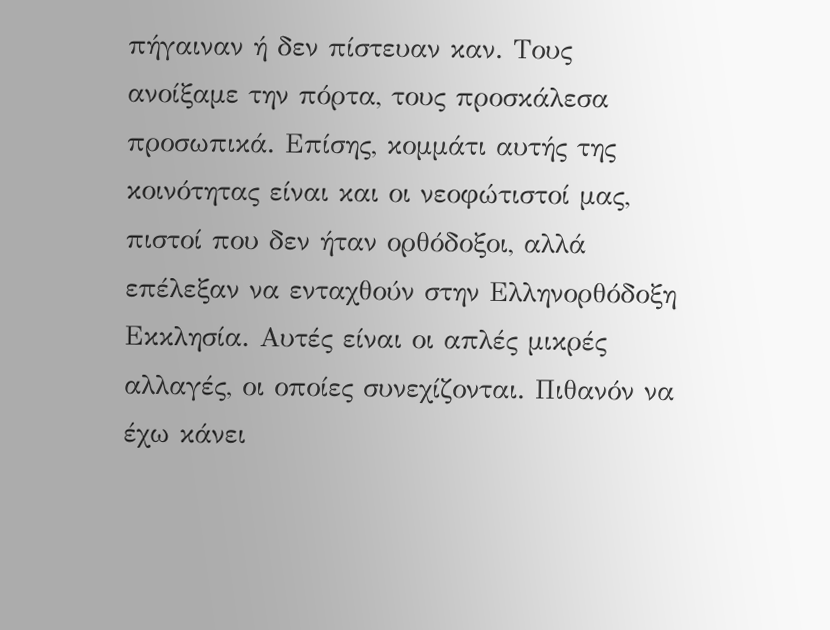πήγαιναν ή δεν πίστευαν καν. Τους ανοίξαμε την πόρτα, τους προσκάλεσα προσωπικά. Επίσης, κομμάτι αυτής της κοινότητας είναι και οι νεοφώτιστοί μας, πιστοί που δεν ήταν ορθόδοξοι, αλλά επέλεξαν να ενταχθούν στην Ελληνορθόδοξη Εκκλησία. Αυτές είναι οι απλές μικρές αλλαγές, οι οποίες συνεχίζονται. Πιθανόν να έχω κάνει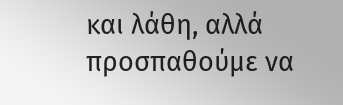και λάθη, αλλά προσπαθούμε να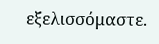εξελισσόμαστε.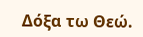Δόξα τω Θεώ.